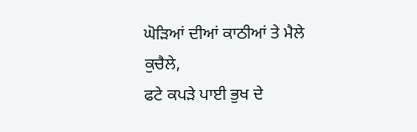ਘੋੜਿਆਂ ਦੀਆਂ ਕਾਠੀਆਂ ਤੇ ਮੈਲੇ
ਕੁਚੈਲੇ,
ਫਟੇ ਕਪੜੇ ਪਾਈ ਭੁਖ ਦੇ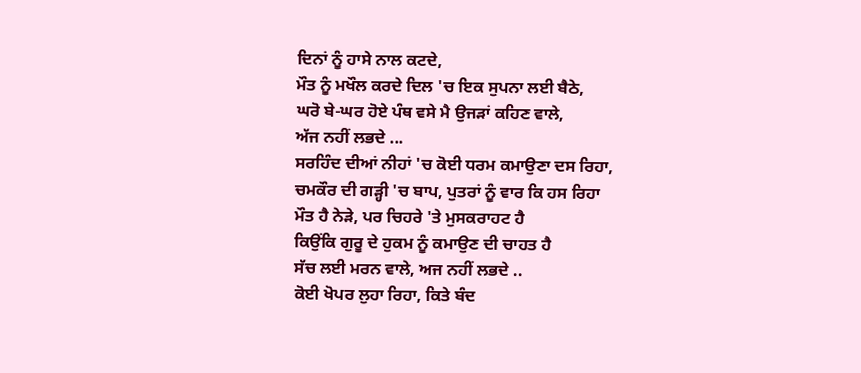ਦਿਨਾਂ ਨੂੰ ਹਾਸੇ ਨਾਲ ਕਟਦੇ,
ਮੌਤ ਨੂੰ ਮਖੌਲ ਕਰਦੇ ਦਿਲ 'ਚ ਇਕ ਸੁਪਨਾ ਲਈ ਬੈਠੇ,
ਘਰੋ ਬੇ-ਘਰ ਹੋਏ ਪੰਥ ਵਸੇ ਮੈ ਉਜੜਾਂ ਕਹਿਣ ਵਾਲੇ,
ਅੱਜ ਨਹੀਂ ਲਭਦੇ ...
ਸਰਹਿੰਦ ਦੀਆਂ ਨੀਹਾਂ 'ਚ ਕੋਈ ਧਰਮ ਕਮਾਉਣਾ ਦਸ ਰਿਹਾ,
ਚਮਕੌਰ ਦੀ ਗੜ੍ਹੀ 'ਚ ਬਾਪ, ਪੁਤਰਾਂ ਨੂੰ ਵਾਰ ਕਿ ਹਸ ਰਿਹਾ
ਮੌਤ ਹੈ ਨੇੜੇ, ਪਰ ਚਿਹਰੇ 'ਤੇ ਮੁਸਕਰਾਹਟ ਹੈ
ਕਿਉਂਕਿ ਗੁਰੂ ਦੇ ਹੁਕਮ ਨੂੰ ਕਮਾਉਣ ਦੀ ਚਾਹਤ ਹੈ
ਸੱਚ ਲਈ ਮਰਨ ਵਾਲੇ, ਅਜ ਨਹੀਂ ਲਭਦੇ ..
ਕੋਈ ਖੋਪਰ ਲੁਹਾ ਰਿਹਾ, ਕਿਤੇ ਬੰਦ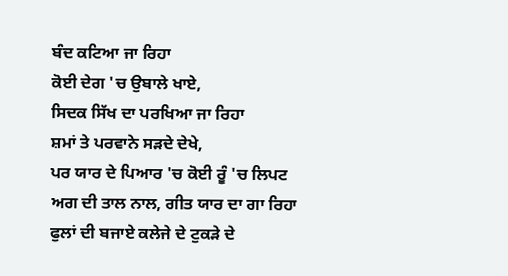ਬੰਦ ਕਟਿਆ ਜਾ ਰਿਹਾ
ਕੋਈ ਦੇਗ 'ਚ ਉਬਾਲੇ ਖਾਏ,
ਸਿਦਕ ਸਿੱਖ ਦਾ ਪਰਖਿਆ ਜਾ ਰਿਹਾ
ਸ਼ਮਾਂ ਤੇ ਪਰਵਾਨੇ ਸੜਦੇ ਦੇਖੇ,
ਪਰ ਯਾਰ ਦੇ ਪਿਆਰ 'ਚ ਕੋਈ ਰੂੰ 'ਚ ਲਿਪਟ
ਅਗ ਦੀ ਤਾਲ ਨਾਲ, ਗੀਤ ਯਾਰ ਦਾ ਗਾ ਰਿਹਾ
ਫੁਲਾਂ ਦੀ ਬਜਾਏ ਕਲੇਜੇ ਦੇ ਟੁਕੜੇ ਦੇ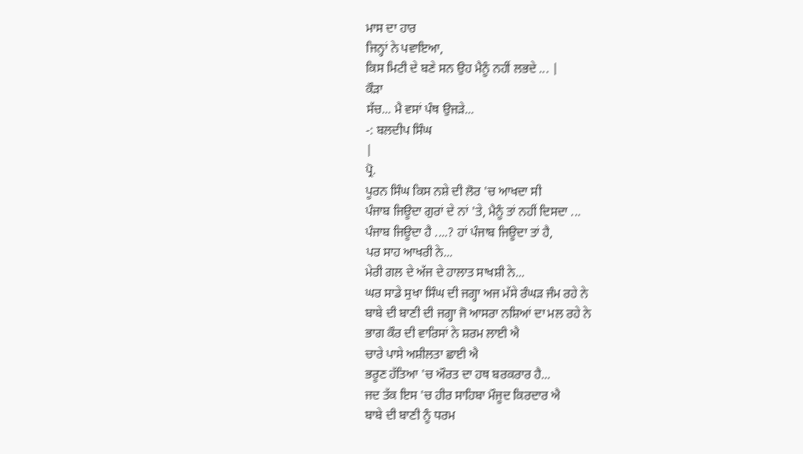ਮਾਸ ਦਾ ਹਾਰ
ਜਿਨ੍ਹਾਂ ਨੇ ਪਵਾਇਆ,
ਕਿਸ ਮਿਟੀ ਦੇ ਬਣੇ ਸਨ ਉਹ ਮੈਨੂੰ ਨਹੀਂ ਲਭਦੇ ... |
ਕੌੜਾ
ਸੱਚ... ਮੈ ਵਸਾਂ ਪੰਥ ਉਜੜੇ...
-: ਬਲਦੀਪ ਸਿੰਘ
|
ਪ੍ਰੋ.
ਪੂਰਨ ਸਿੰਘ ਕਿਸ ਨਸ਼ੇ ਦੀ ਲੋਰ 'ਚ ਆਖਦਾ ਸੀ
ਪੰਜਾਬ ਜਿਊਦਾ ਗੁਰਾਂ ਦੇ ਨਾਂ 'ਤੇ, ਮੈਨੂੰ ਤਾਂ ਨਹੀਂ ਦਿਸਦਾ ...
ਪੰਜਾਬ ਜਿਊਦਾ ਹੈ ....? ਹਾਂ ਪੰਜਾਬ ਜਿਊਦਾ ਤਾਂ ਹੈ,
ਪਰ ਸਾਹ ਆਖਰੀ ਨੇ...
ਮੇਰੀ ਗਲ ਦੇ ਅੱਜ ਦੇ ਹਾਲਾਤ ਸਾਖਸ਼ੀ ਨੇ...
ਘਰ ਸਾਡੇ ਸੁਖਾ ਸਿੰਘ ਦੀ ਜਗ੍ਹਾ ਅਜ ਮੱਸੇ ਰੰਘੜ ਜੰਮ ਰਹੇ ਨੇ
ਬਾਬੇ ਦੀ ਬਾਣੀ ਦੀ ਜਗ੍ਹਾ ਜੋ ਆਸਰਾ ਨਸ਼ਿਆਂ ਦਾ ਮਲ ਰਹੇ ਨੇ
ਭਾਗ ਕੌਰ ਦੀ ਵਾਰਿਸਾਂ ਨੇ ਸ਼ਰਮ ਲਾਈ ਐ
ਚਾਰੇ ਪਾਸੇ ਅਸ਼ੀਲਤਾ ਛਾਈ ਐ
ਭਰੂਣ ਹੱਤਿਆ 'ਚ ਔਰਤ ਦਾ ਹਥ ਬਰਕਰਾਰ ਹੈ...
ਜਦ ਤੱਕ ਇਸ 'ਚ ਹੀਰ ਸਾਹਿਬਾ ਮੌਜੂਦ ਕਿਰਦਾਰ ਐ
ਬਾਬੇ ਦੀ ਬਾਣੀ ਨੂੰ ਧਰਮ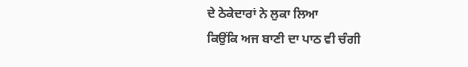ਦੇ ਠੇਕੇਦਾਰਾਂ ਨੇ ਲੁਕਾ ਲਿਆ
ਕਿਉਂਕਿ ਅਜ ਬਾਣੀ ਦਾ ਪਾਠ ਵੀ ਚੰਗੀ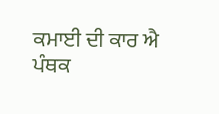ਕਮਾਈ ਦੀ ਕਾਰ ਐ
ਪੰਥਕ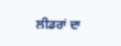ਲੀਡਰਾਂ ਦਾ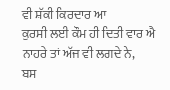ਵੀ ਸ਼ੱਕੀ ਕਿਰਦਾਰ ਆ
ਕੁਰਸੀ ਲਈ ਕੌਮ ਹੀ ਦਿਤੀ ਵਾਰ ਐ
ਨਾਹਰੇ ਤਾਂ ਅੱਜ ਵੀ ਲਗਦੇ ਨੇ,
ਬਸ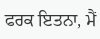ਫਰਕ ਇਤਨਾ, ਮੈਂ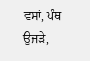ਵਸਾਂ, ਪੰਥ ਉਜੜੇ,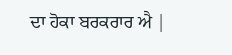ਦਾ ਹੋਕਾ ਬਰਕਰਾਰ ਐ |